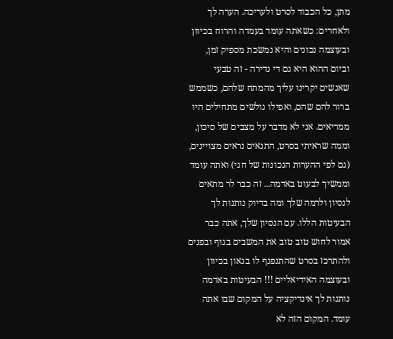מתן, כל הכבוד לסרט ולעריכה. הערה לך ולאחרים: כשאתה עומד בעמדה והרוח בכיוון ובעוצמה נכונים והיא נמשכת מספיק זמן, וביום ההוא היא גם די נדירה - זה טבעי שאנשים יקרינו עליך מהמתח שלהם, כשממש ברור להם שהם, ואפילו גולשים מתחילים היו ממריאים. אני לא מדבר על מצבים של סיכון, וממה שראיתי בסרט, התנאים נראים מצויינים, (גם לפי ההערות הנכונות של חגי) ואתה עומד וממשיך לבעוט באדמה... זה כבר לר מתאים לנסיון ולרמה שלך ומה בדיוק נותנות לך הבעיטות הללו. עם הנסיון שלך, אתה כבר אמור לחוש טוב טוב את המשבים בגוף ובפנים ולהתרכז בסרט שהתנפנף לו בגאון בכיוון ובעוצמה האידיאליים !!! הבעיטות באדמה נותנות לך אינדיקציה על המקום שבו אתה עומד. המקום הזה לא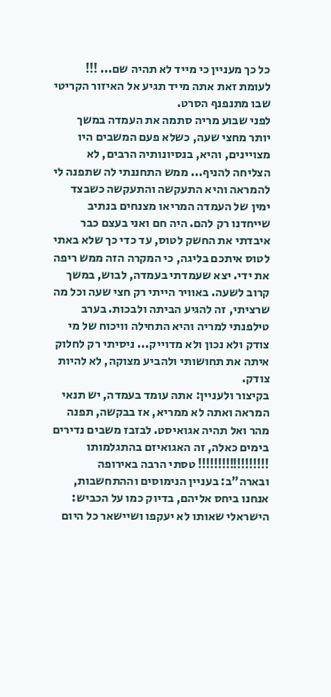כל כך מעניין כי מייד לא תהיה שם... !!! לעומת זאת אתה מייד תגיע אל האיזור הקריטי שבו מתנפנף הסרט.
לפני שבוע מריה סתמה את העמדה במשך יותר מחצי שעה, כשלא פעם המשבים היו מצויינים, והיא, בנסיונותיה הרבים, לא הצליחה להניף... ממש התחננתי לה שתפנה לי להמראה והיא התעקשה והתעקשה כשבצד ימין של העמדה המריאו מצנחים בנתיב שייחדנו רק להם. היה חם ואני בעצם כבר איבדתי את החשק לטוס, עד כדי כך שלא באתי לטוס איתכם בליגה, כי המקרה הזה ממש ריפה את ידי. יצא שעמדתי בעמדה, לבוש, במשך קרוב לשעה. באוויר הייתי רק חצי שעה וכל מה שרציתי, זה להגיע הביתה ולבכות. בערב טילפנתי למריה והיא התחילה וויכוח של מי צודק ולא נכון ולא מדוייק... ניסיתי רק לחלוק איתה את תחושותי ולהביע מצוקה, לא להיות צודק.
בקיצור ולעניין: אתה עומד בעמדה, יש תנאי המראה ואתה לא ממריא, אז בבקשה, תפנה מהר ואל תהיה אגואיסט. לבזבז משבים נדירים בימים כאלה, זה האגואיזם בהתגלמותו !!!!!!!!!!!!!!!!!! טסתי הרבה באירופה ובארה"ב: בעניין הנימוסים וההתחשבות, אנחנו ביחס אליהם, בדיוק כמו על הכביש: הישראלי שאותו לא יעקפו ושיישאר כל היום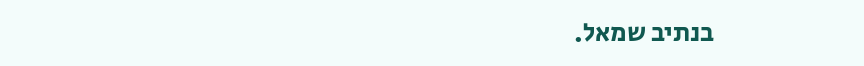בנתיב שמאל.